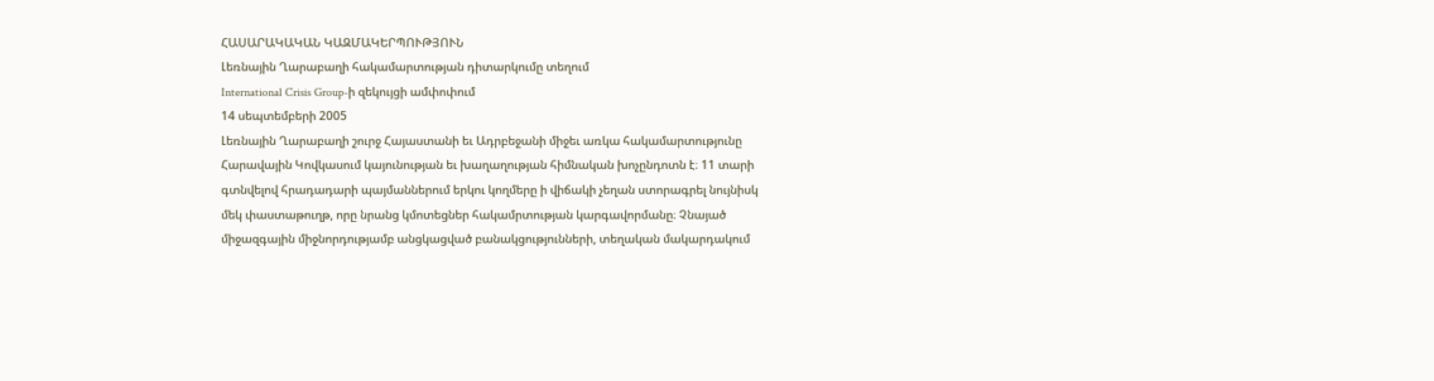ՀԱՍԱՐԱԿԱԿԱՆ ԿԱԶՄԱԿԵՐՊՈՒԹՅՈՒՆ
Լեռնային Ղարաբաղի հակամարտության դիտարկումը տեղում
International Crisis Group-ի զեկույցի ամփոփում
14 սեպտեմբերի 2005
Լեռնային Ղարաբաղի շուրջ Հայաստանի եւ Ադրբեջանի միջեւ առկա հակամարտությունը
Հարավային Կովկասում կայունության եւ խաղաղության հիմնական խոչընդոտն է։ 11 տարի
գտնվելով հրադադարի պայմաններում երկու կողմերը ի վիճակի չեղան ստորագրել նույնիսկ
մեկ փաստաթուղթ, որը նրանց կմոտեցներ հակամրտության կարգավորմանը։ Չնայած
միջազգային միջնորդությամբ անցկացված բանակցությունների, տեղական մակարդակում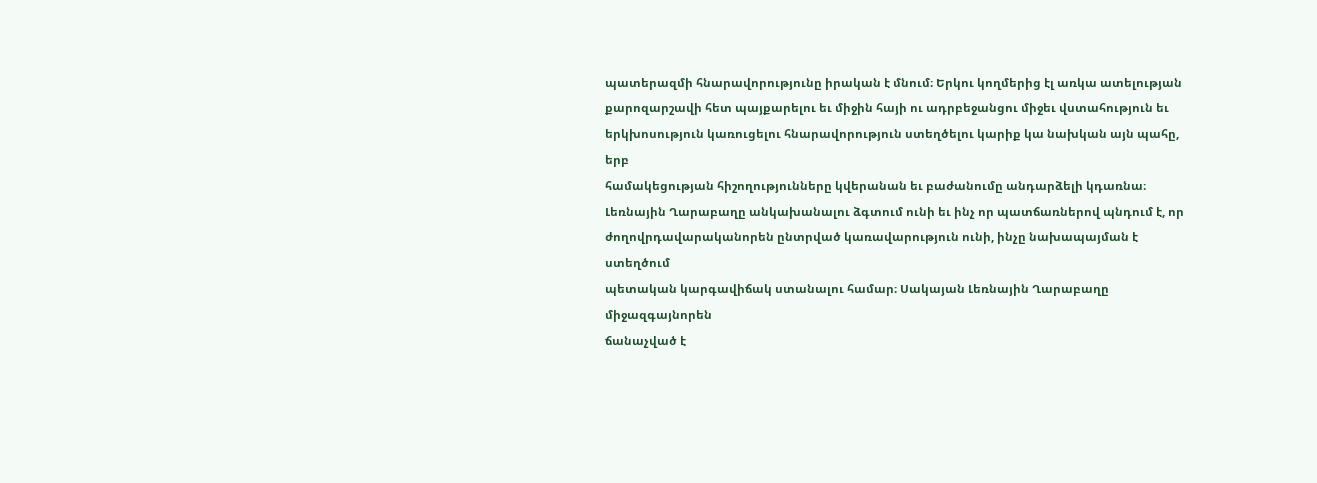պատերազմի հնարավորությունը իրական է մնում։ Երկու կողմերից էլ առկա ատելության
քարոզարշավի հետ պայքարելու եւ միջին հայի ու ադրբեջանցու միջեւ վստահություն եւ
երկխոսություն կառուցելու հնարավորություն ստեղծելու կարիք կա նախկան այն պահը, երբ
համակեցության հիշողությունները կվերանան եւ բաժանումը անդարձելի կդառնա։
Լեռնային Ղարաբաղը անկախանալու ձգտում ունի եւ ինչ որ պատճառներով պնդում է, որ
ժողովրդավարականորեն ընտրված կառավարություն ունի, ինչը նախապայման է ստեղծում
պետական կարգավիճակ ստանալու համար։ Սակայան Լեռնային Ղարաբաղը միջազգայնորեն
ճանաչված է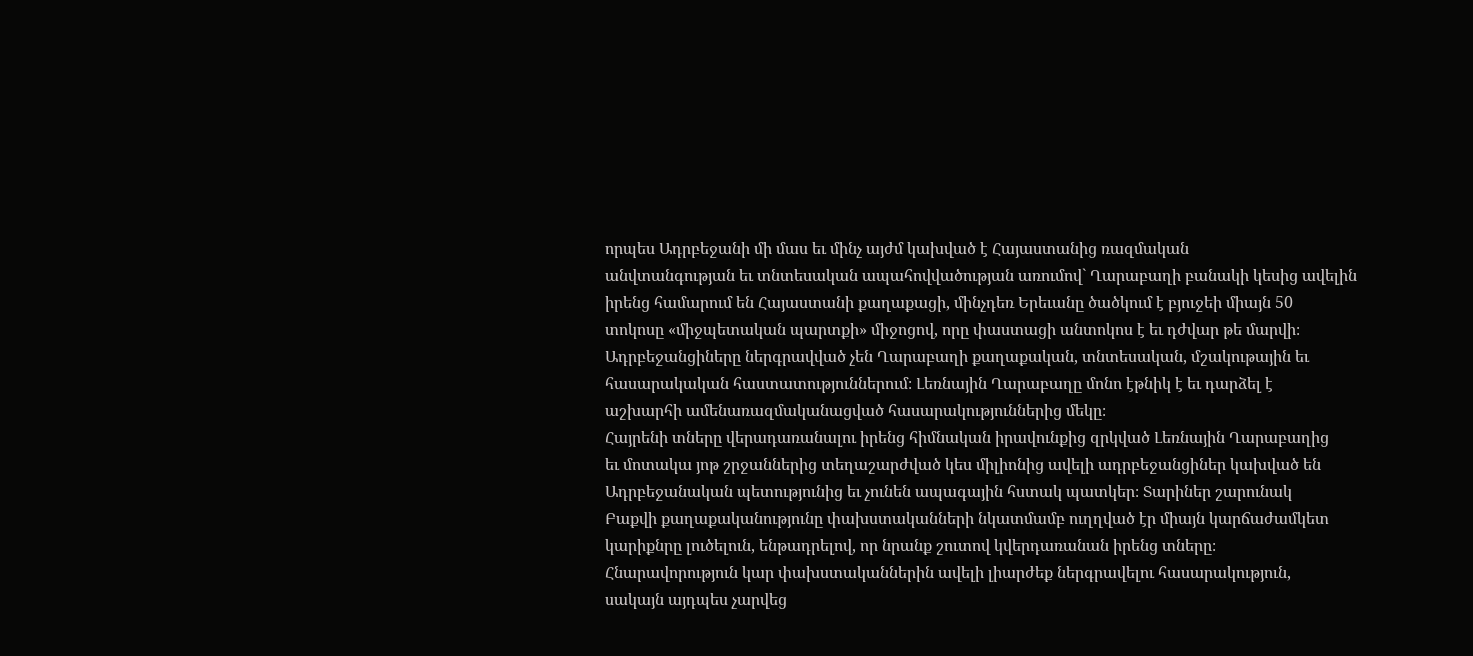որպես Ադրբեջանի մի մաս եւ մինչ այժմ կախված է Հայաստանից ռազմական
անվտանգության եւ տնտեսական ապահովվածության առումով` Ղարաբաղի բանակի կեսից ավելին
իրենց համարում են Հայաստանի քաղաքացի, մինչդեռ Երեւանը ծածկում է բյուջեի միայն 50
տոկոսը «միջպետական պարտքի» միջոցով, որը փաստացի անտոկոս է եւ դժվար թե մարվի։
Ադրբեջանցիները ներգրավված չեն Ղարաբաղի քաղաքական, տնտեսական, մշակութային եւ
հասարակական հաստատություններում։ Լեռնային Ղարաբաղը մոնո էթնիկ է եւ դարձել է
աշխարհի ամենառազմականացված հասարակություններից մեկը։
Հայրենի տները վերադառանալու իրենց հիմնական իրավունքից զրկված Լեռնային Ղարաբաղից
եւ մոտակա յոթ շրջաններից տեղաշարժված կես միլիոնից ավելի ադրբեջանցիներ կախված են
Ադրբեջանական պետությունից եւ չունեն ապագային հստակ պատկեր։ Տարիներ շարունակ
Բաքվի քաղաքականությունը փախստականների նկատմամբ ուղղված էր միայն կարճաժամկետ
կարիքնրը լուծելուն, ենթադրելով, որ նրանք շուտով կվերդառանան իրենց տները։
Հնարավորություն կար փախստականներին ավելի լիարժեք ներգրավելու հասարակություն,
սակայն այդպես չարվեց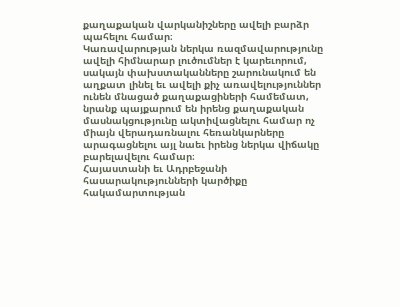քաղաքական վարկանիշները ավելի բարձր պահելու համար։
Կառավարության ներկա ռազմավարությունը ավելի հիմնարար լուծումներ է կարեւորում,
սակայն փախստականները շարունակում են աղքատ լինել եւ ավելի քիչ առավելություններ
ունեն մնացած քաղաքացիների համեմատ, նրանք պայքարում են իրենց քաղաքական
մասնակցությունը ակտիվացնելու համար ոչ միայն վերադառնալու հեռանկարները
արագացնելու այլ նաեւ իրենց ներկա վիճակը բարելավելու համար։
Հայաստանի եւ Ադրբեջանի հասարակությունների կարծիքը հակամարտության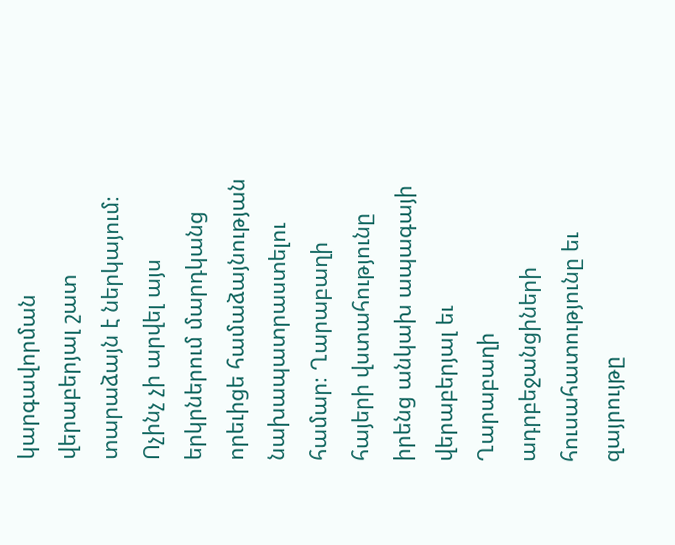կարգավորման
վերաբերյալ շատ տարաձայն է ներկայում։ Ոչինչ չի արվել այս երկրներում մարդկանց
որեւիցե համաձայնության նախապատրաստելու համար։ Ղարաբաղի հայերի վստահությունը
իրենց անկախ ապագայի վերաբերյալ եւ Ղարաբաղի ադրբեջանցիների հուսահատությունը եւ
զայրույթը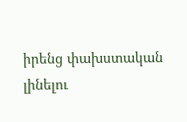իրենց փախստական լինելու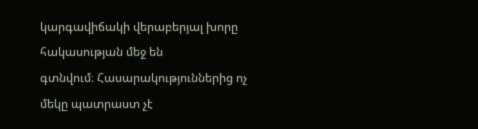կարգավիճակի վերաբերյալ խորը հակասության մեջ են
գտնվում։ Հասարակություններից ոչ մեկը պատրաստ չէ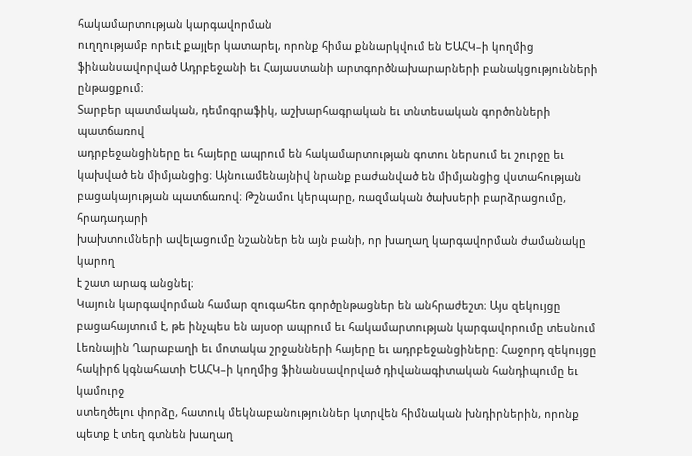հակամարտության կարգավորման
ուղղությամբ որեւէ քայլեր կատարել, որոնք հիմա քննարկվում են ԵԱՀԿ–ի կողմից
ֆինանսավորված Ադրբեջանի եւ Հայաստանի արտգործնախարարների բանակցությունների
ընթացքում։
Տարբեր պատմական, դեմոգրաֆիկ, աշխարհագրական եւ տնտեսական գործոնների պատճառով
ադրբեջանցիները եւ հայերը ապրում են հակամարտության գոտու ներսում եւ շուրջը եւ
կախված են միմյանցից։ Այնուամենայնիվ նրանք բաժանված են միմյանցից վստահության
բացակայության պատճառով։ Թշնամու կերպարը, ռազմական ծախսերի բարձրացումը, հրադադարի
խախտումների ավելացումը նշաններ են այն բանի, որ խաղաղ կարգավորման ժամանակը կարող
է շատ արագ անցնել։
Կայուն կարգավորման համար զուգահեռ գործընթացներ են անհրաժեշտ։ Այս զեկույցը
բացահայտում է, թե ինչպես են այսօր ապրում եւ հակամարտության կարգավորումը տեսնում
Լեռնային Ղարաբաղի եւ մոտակա շրջանների հայերը եւ ադրբեջանցիները։ Հաջորդ զեկույցը
հակիրճ կգնահատի ԵԱՀԿ–ի կողմից ֆինանսավորված դիվանագիտական հանդիպումը եւ կամուրջ
ստեղծելու փորձը, հատուկ մեկնաբանություններ կտրվեն հիմնական խնդիրներին, որոնք
պետք է տեղ գտնեն խաղաղ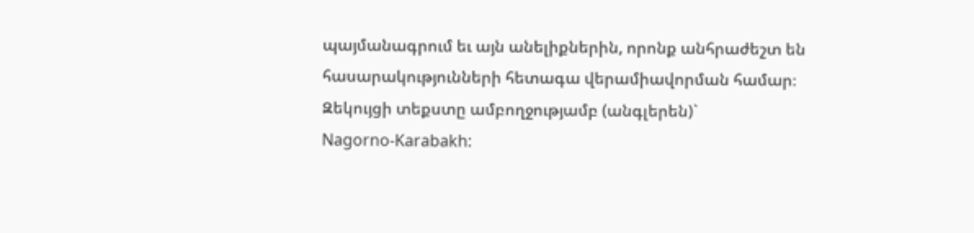պայմանագրում եւ այն անելիքներին, որոնք անհրաժեշտ են
հասարակությունների հետագա վերամիավորման համար։
Զեկույցի տեքստը ամբողջությամբ (անգլերեն)`
Nagorno-Karabakh: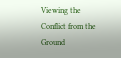Viewing the Conflict from the Ground